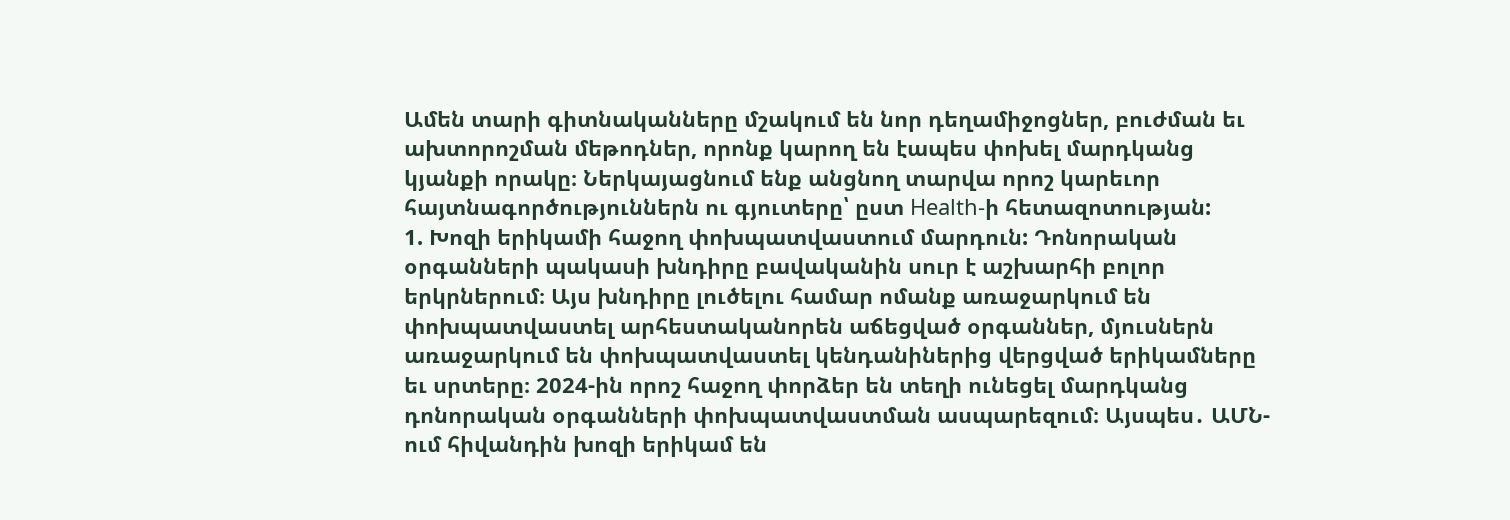Ամեն տարի գիտնականները մշակում են նոր դեղամիջոցներ, բուժման եւ ախտորոշման մեթոդներ, որոնք կարող են էապես փոխել մարդկանց կյանքի որակը։ Ներկայացնում ենք անցնող տարվա որոշ կարեւոր հայտնագործություններն ու գյուտերը՝ ըստ Health-ի հետազոտության:
1. Խոզի երիկամի հաջող փոխպատվաստում մարդուն: Դոնորական օրգանների պակասի խնդիրը բավականին սուր է աշխարհի բոլոր երկրներում։ Այս խնդիրը լուծելու համար ոմանք առաջարկում են փոխպատվաստել արհեստականորեն աճեցված օրգաններ, մյուսներն առաջարկում են փոխպատվաստել կենդանիներից վերցված երիկամները եւ սրտերը։ 2024-ին որոշ հաջող փորձեր են տեղի ունեցել մարդկանց դոնորական օրգանների փոխպատվաստման ասպարեզում։ Այսպես․ ԱՄՆ-ում հիվանդին խոզի երիկամ են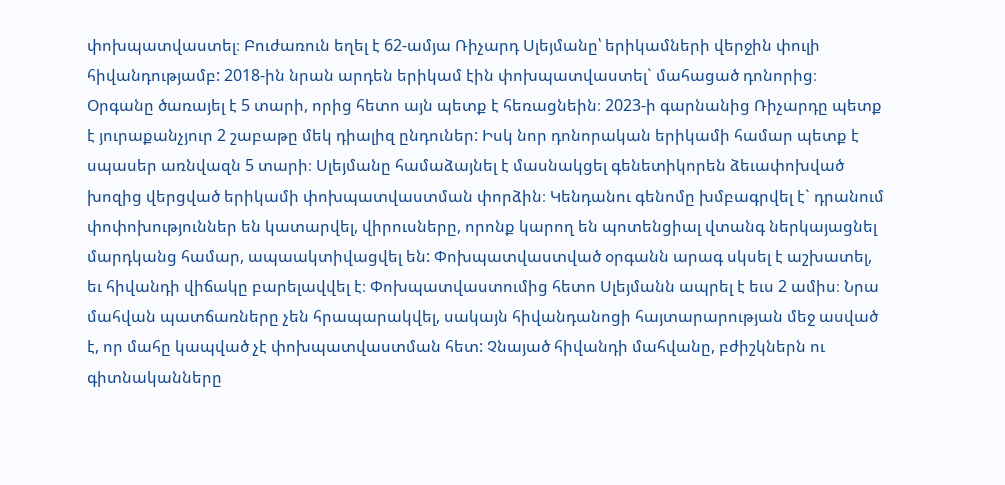փոխպատվաստել։ Բուժառուն եղել է 62-ամյա Ռիչարդ Սլեյմանը՝ երիկամների վերջին փուլի հիվանդությամբ: 2018-ին նրան արդեն երիկամ էին փոխպատվաստել` մահացած դոնորից։ Օրգանը ծառայել է 5 տարի, որից հետո այն պետք է հեռացնեին։ 2023-ի գարնանից Ռիչարդը պետք է յուրաքանչյուր 2 շաբաթը մեկ դիալիզ ընդուներ: Իսկ նոր դոնորական երիկամի համար պետք է սպասեր առնվազն 5 տարի։ Սլեյմանը համաձայնել է մասնակցել գենետիկորեն ձեւափոխված խոզից վերցված երիկամի փոխպատվաստման փորձին։ Կենդանու գենոմը խմբագրվել է` դրանում փոփոխություններ են կատարվել, վիրուսները, որոնք կարող են պոտենցիալ վտանգ ներկայացնել մարդկանց համար, ապաակտիվացվել են: Փոխպատվաստված օրգանն արագ սկսել է աշխատել, եւ հիվանդի վիճակը բարելավվել է։ Փոխպատվաստումից հետո Սլեյմանն ապրել է եւս 2 ամիս։ Նրա մահվան պատճառները չեն հրապարակվել, սակայն հիվանդանոցի հայտարարության մեջ ասված է, որ մահը կապված չէ փոխպատվաստման հետ: Չնայած հիվանդի մահվանը, բժիշկներն ու գիտնականները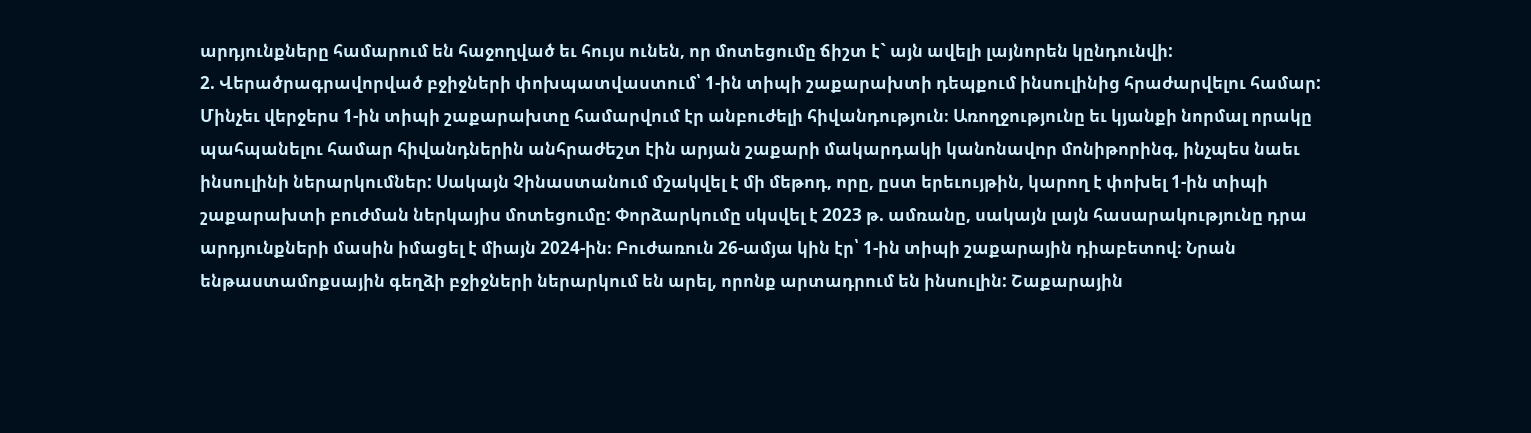արդյունքները համարում են հաջողված եւ հույս ունեն, որ մոտեցումը ճիշտ է` այն ավելի լայնորեն կընդունվի:
2. Վերածրագրավորված բջիջների փոխպատվաստում՝ 1-ին տիպի շաքարախտի դեպքում ինսուլինից հրաժարվելու համար: Մինչեւ վերջերս 1-ին տիպի շաքարախտը համարվում էր անբուժելի հիվանդություն։ Առողջությունը եւ կյանքի նորմալ որակը պահպանելու համար հիվանդներին անհրաժեշտ էին արյան շաքարի մակարդակի կանոնավոր մոնիթորինգ, ինչպես նաեւ ինսուլինի ներարկումներ: Սակայն Չինաստանում մշակվել է մի մեթոդ, որը, ըստ երեւույթին, կարող է փոխել 1-ին տիպի շաքարախտի բուժման ներկայիս մոտեցումը: Փորձարկումը սկսվել է 2023 թ. ամռանը, սակայն լայն հասարակությունը դրա արդյունքների մասին իմացել է միայն 2024-ին։ Բուժառուն 26-ամյա կին էր՝ 1-ին տիպի շաքարային դիաբետով։ Նրան ենթաստամոքսային գեղձի բջիջների ներարկում են արել, որոնք արտադրում են ինսուլին: Շաքարային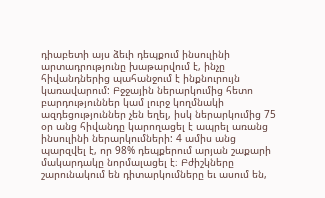դիաբետի այս ձեւի դեպքում ինսուլինի արտադրությունը խաթարվում է, ինչը հիվանդներից պահանջում է ինքնուրույն կառավարում: Բջջային ներարկումից հետո բարդություններ կամ լուրջ կողմնակի ազդեցություններ չեն եղել, իսկ ներարկումից 75 օր անց հիվանդը կարողացել է ապրել առանց ինսուլինի ներարկումների: 4 ամիս անց պարզվել է, որ 98% դեպքերում արյան շաքարի մակարդակը նորմալացել է։ Բժիշկները շարունակում են դիտարկումները եւ ասում են,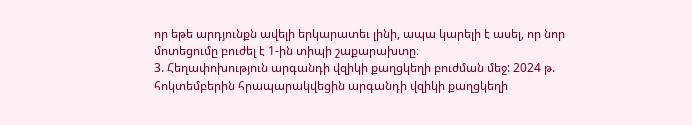որ եթե արդյունքն ավելի երկարատեւ լինի, ապա կարելի է ասել, որ նոր մոտեցումը բուժել է 1-ին տիպի շաքարախտը։
3. Հեղափոխություն արգանդի վզիկի քաղցկեղի բուժման մեջ: 2024 թ. հոկտեմբերին հրապարակվեցին արգանդի վզիկի քաղցկեղի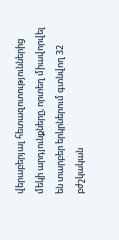վերաբերյալ հետազոտություններից մեկի արդյունքները, որտեղ միավորվել են տարբեր երկրներում գտնվող 32 բժշկական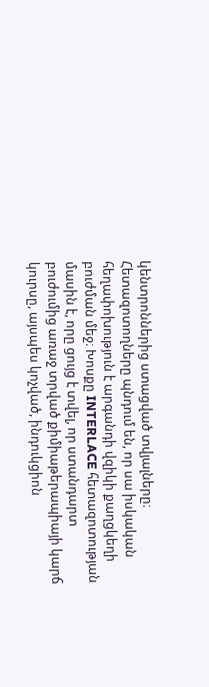կենտրոններից ստացված տվյալները։ Հետազոտողները պնդում են, որ սա իսկական հեղափոխություն է արգանդի վզիկի քաղցկեղի բուժման մեջ։ Խոսքը INTERLACE հետազոտության մասին է, որը ցույց է տվել, որ ստանդարտ բուժումից առաջ տրված քիմիաթերապիայի կարճ կուրսը, այսպես կոչված, ինդուկցիոն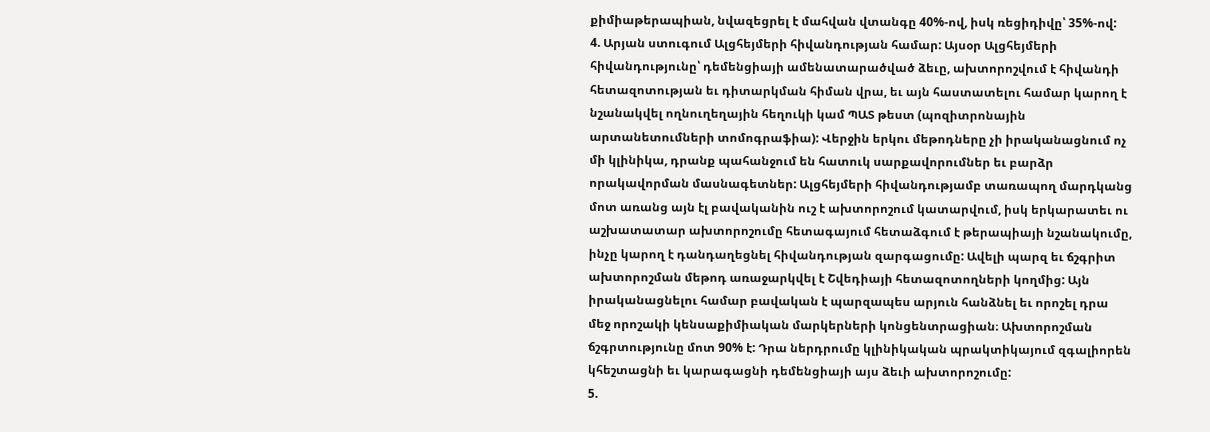քիմիաթերապիան, նվազեցրել է մահվան վտանգը 40%-ով, իսկ ռեցիդիվը՝ 35%-ով:
4. Արյան ստուգում Ալցհեյմերի հիվանդության համար: Այսօր Ալցհեյմերի հիվանդությունը՝ դեմենցիայի ամենատարածված ձեւը, ախտորոշվում է հիվանդի հետազոտության եւ դիտարկման հիման վրա, եւ այն հաստատելու համար կարող է նշանակվել ողնուղեղային հեղուկի կամ ՊԱՏ թեստ (պոզիտրոնային արտանետումների տոմոգրաֆիա): Վերջին երկու մեթոդները չի իրականացնում ոչ մի կլինիկա, դրանք պահանջում են հատուկ սարքավորումներ եւ բարձր որակավորման մասնագետներ: Ալցհեյմերի հիվանդությամբ տառապող մարդկանց մոտ առանց այն էլ բավականին ուշ է ախտորոշում կատարվում, իսկ երկարատեւ ու աշխատատար ախտորոշումը հետագայում հետաձգում է թերապիայի նշանակումը, ինչը կարող է դանդաղեցնել հիվանդության զարգացումը: Ավելի պարզ եւ ճշգրիտ ախտորոշման մեթոդ առաջարկվել է Շվեդիայի հետազոտողների կողմից: Այն իրականացնելու համար բավական է պարզապես արյուն հանձնել եւ որոշել դրա մեջ որոշակի կենսաքիմիական մարկերների կոնցենտրացիան։ Ախտորոշման ճշգրտությունը մոտ 90% է: Դրա ներդրումը կլինիկական պրակտիկայում զգալիորեն կհեշտացնի եւ կարագացնի դեմենցիայի այս ձեւի ախտորոշումը:
5.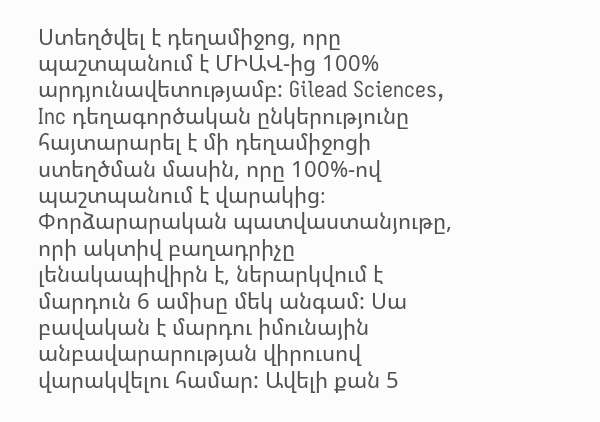Ստեղծվել է դեղամիջոց, որը պաշտպանում է ՄԻԱՎ-ից 100% արդյունավետությամբ: Gilead Sciences, Inc դեղագործական ընկերությունը հայտարարել է մի դեղամիջոցի ստեղծման մասին, որը 100%-ով պաշտպանում է վարակից։ Փորձարարական պատվաստանյութը, որի ակտիվ բաղադրիչը լենակապիվիրն է, ներարկվում է մարդուն 6 ամիսը մեկ անգամ: Սա բավական է մարդու իմունային անբավարարության վիրուսով վարակվելու համար: Ավելի քան 5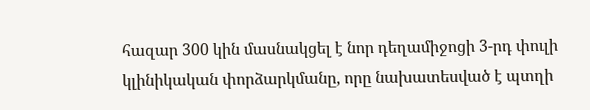հազար 300 կին մասնակցել է նոր դեղամիջոցի 3-րդ փուլի կլինիկական փորձարկմանը, որը նախատեսված է պտղի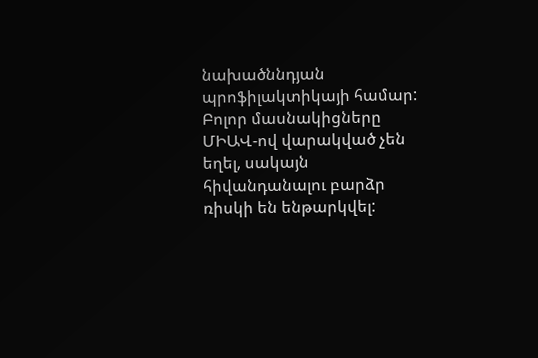նախածննդյան պրոֆիլակտիկայի համար: Բոլոր մասնակիցները ՄԻԱՎ-ով վարակված չեն եղել, սակայն հիվանդանալու բարձր ռիսկի են ենթարկվել: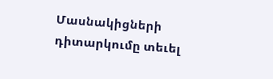Մասնակիցների դիտարկումը տեւել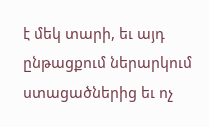է մեկ տարի, եւ այդ ընթացքում ներարկում ստացածներից եւ ոչ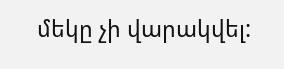մեկը չի վարակվել: